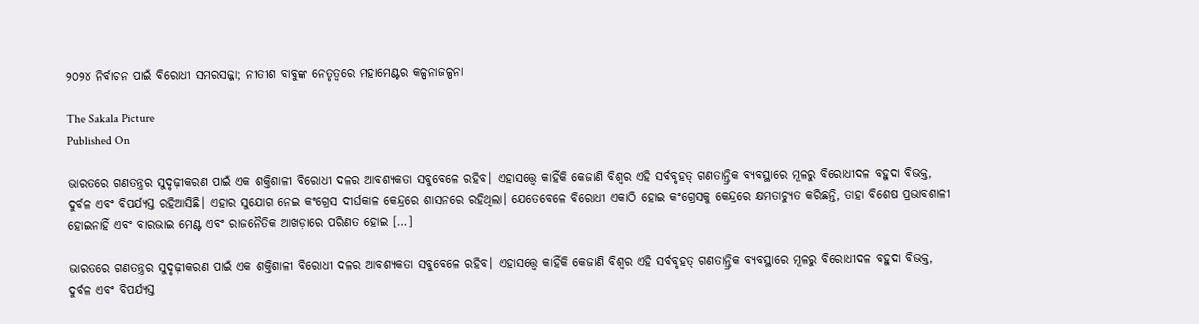୨୦୨୪ ନିର୍ବାଚନ ପାଇଁ ବିରୋଧୀ ସମରସଜ୍ଜା; ନୀତୀଶ ବାବୁଙ୍କ ନେତୃତ୍ୱରେ ମହାମେଣ୍ଟର କଳ୍ପନାଜଳ୍ପନା

The Sakala Picture
Published On

ଭାରତରେ ଗଣତନ୍ତ୍ରର ସୁଦୃଢ଼ୀକରଣ ପାଇଁ ଏକ ଶକ୍ତିଶାଳୀ ବିରୋଧୀ ଦଳର ଆବଶ୍ୟକତା ସବୁବେଳେ ରହିବ। ଏହାସତ୍ତ୍ବେ କାହିଁକି କେଜାଣି ବିଶ୍ୱର ଏହି ସର୍ବବୃହତ୍‌‌ ଗଣତାନ୍ତ୍ରିକ ବ୍ୟବସ୍ଥାରେ ମୂଳରୁ ବିରୋଧୀଦଳ ବହୁଦା ବିଭକ୍ତ, ଦୁର୍ବଳ ଏବଂ ବିପର୍ଯ୍ୟସ୍ତ ରହିଆସିଛି। ଏହାର ସୁଯୋଗ ନେଇ କଂଗ୍ରେସ ଦୀର୍ଘକାଳ କେନ୍ଦ୍ରରେ ଶାସନରେ ରହିଥିଲା। ଯେତେବେଳେ ବିରୋଧୀ ଏକାଠି ହୋଇ କଂଗ୍ରେସକୁ କେନ୍ଦ୍ରରେ କ୍ଷମତାଚ୍ୟୁତ କରିଛନ୍ତି, ତାହା ବିଶେଷ ପ୍ରଭାବଶାଳୀ ହୋଇନାହିଁ ଏବଂ ବାରଭାଇ ମେଣ୍ଟ ଏବଂ ରାଜନୈତିକ ଆଖଡ଼ାରେ ପରିଣତ ହୋଇ […]

ଭାରତରେ ଗଣତନ୍ତ୍ରର ସୁଦୃଢ଼ୀକରଣ ପାଇଁ ଏକ ଶକ୍ତିଶାଳୀ ବିରୋଧୀ ଦଳର ଆବଶ୍ୟକତା ସବୁବେଳେ ରହିବ। ଏହାସତ୍ତ୍ବେ କାହିଁକି କେଜାଣି ବିଶ୍ୱର ଏହି ସର୍ବବୃହତ୍‌‌ ଗଣତାନ୍ତ୍ରିକ ବ୍ୟବସ୍ଥାରେ ମୂଳରୁ ବିରୋଧୀଦଳ ବହୁଦା ବିଭକ୍ତ, ଦୁର୍ବଳ ଏବଂ ବିପର୍ଯ୍ୟସ୍ତ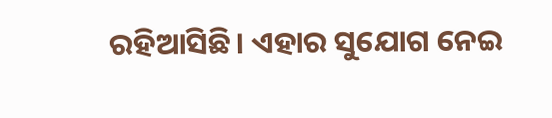ରହିଆସିଛି। ଏହାର ସୁଯୋଗ ନେଇ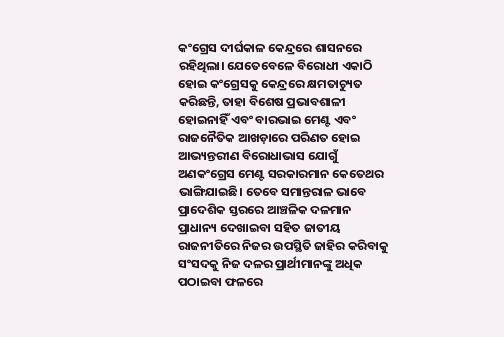କଂଗ୍ରେସ ଦୀର୍ଘକାଳ କେନ୍ଦ୍ରରେ ଶାସନରେ ରହିଥିଲା। ଯେତେବେଳେ ବିରୋଧୀ ଏକାଠି ହୋଇ କଂଗ୍ରେସକୁ କେନ୍ଦ୍ରରେ କ୍ଷମତାଚ୍ୟୁତ କରିଛନ୍ତି, ତାହା ବିଶେଷ ପ୍ରଭାବଶାଳୀ ହୋଇନାହିଁ ଏବଂ ବାରଭାଇ ମେଣ୍ଟ ଏବଂ ରାଜନୈତିକ ଆଖଡ଼ାରେ ପରିଣତ ହୋଇ ଆଭ୍ୟନ୍ତରୀଣ ବିରୋଧାଭାସ ଯୋଗୁଁ ଅଣକଂଗ୍ରେସ ମେଣ୍ଟ ସରକାରମାନ କେତେଥର ଭାଙ୍ଗିଯାଇଛି। ତେବେ ସମାନ୍ତରାଳ ଭାବେ ପ୍ରାଦେଶିକ ସ୍ତରରେ ଆଞ୍ଚଳିକ ଦଳମାନ ପ୍ରାଧାନ୍ୟ ଦେଖାଇବା ସହିତ ଜାତୀୟ ରାଜନୀତିରେ ନିଜର ଉପସ୍ଥିତି ଜାହିର କରିବାକୁ ସଂସଦକୁ ନିଜ ଦଳର ପ୍ରାର୍ଥୀମାନଙ୍କୁ ଅଧିକ ପଠାଇବା ଫଳରେ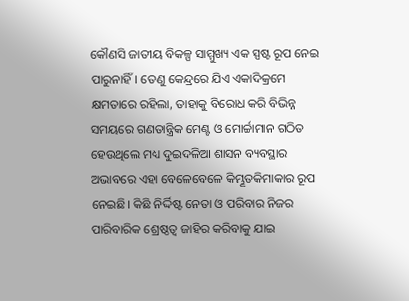କୌଣସି ଜାତୀୟ ବିକଳ୍ପ ସାମ୍ମୁଖ୍ୟ ଏକ ସ୍ପଷ୍ଟ ରୂପ ନେଇ ପାରୁନାହିଁ। ତେଣୁ କେନ୍ଦ୍ରରେ ଯିଏ ଏକାଦିକ୍ରମେ କ୍ଷମତାରେ ରହିଲା, ତାହାକୁ ବିରୋଧ କରି ବିଭିନ୍ନ ସମୟରେ ଗଣତାନ୍ତ୍ରିକ ମେଣ୍ଟ ଓ ମୋର୍ଚ୍ଚାମାନ ଗଠିତ ହେଉଥିଲେ ମଧ୍ୟ ଦୁଇଦଳିଆ ଶାସନ ବ୍ୟବସ୍ଥାର ଅଭାବରେ ଏହା ବେଳେବେଳେ କିମ୍ଭୂତକିମାକାର ରୂପ ନେଇଛି। କିଛି ନିର୍ଦ୍ଦିଷ୍ଟ ନେତା ଓ ପରିବାର ନିଜର ପାରିବାରିକ ଶ୍ରେଷ୍ଠତ୍ୱ ଜାହିର କରିବାକୁ ଯାଇ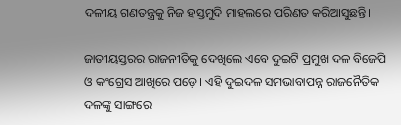ଦଳୀୟ ଗଣତନ୍ତ୍ରକୁ ନିଜ ହସ୍ତମୁଦି ମାହଲରେ ପରିଣତ କରିଆସୁଛନ୍ତି।

ଜାତୀୟସ୍ତରର ରାଜନୀତିକୁ ଦେଖିଲେ ଏବେ ଦୁଇଟି ପ୍ରମୁଖ ଦଳ ବିଜେପି ଓ କଂଗ୍ରେସ ଆଖିରେ ପଡ଼େ। ଏହି ଦୁଇଦଳ ସମଭାବାପନ୍ନ ରାଜନୈତିକ ଦଳଙ୍କୁ ସାଙ୍ଗରେ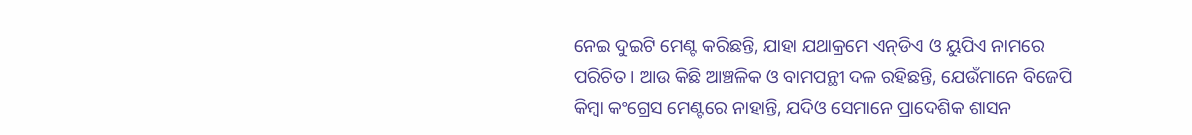ନେଇ ଦୁଇଟି ମେଣ୍ଟ କରିଛନ୍ତି, ଯାହା ଯଥାକ୍ରମେ ଏନ୍‌‌ଡିଏ ଓ ୟୁପିଏ ନାମରେ ପରିଚିତ। ଆଉ କିଛି ଆଞ୍ଚଳିକ ଓ ବାମପନ୍ଥୀ ଦଳ ରହିଛନ୍ତି, ଯେଉଁମାନେ ବିଜେପି କିମ୍ବା କଂଗ୍ରେସ ମେଣ୍ଟରେ ନାହାନ୍ତି, ଯଦିଓ ସେମାନେ ପ୍ରାଦେଶିକ ଶାସନ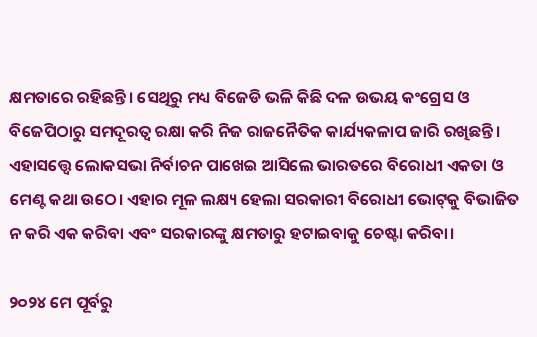କ୍ଷମତାରେ ରହିଛନ୍ତି। ସେଥିରୁ ମଧ୍ୟ ବିଜେଡି ଭଳି କିଛି ଦଳ ଉଭୟ କଂଗ୍ରେସ ଓ ବିଜେପିଠାରୁ ସମଦୂରତ୍ୱ ରକ୍ଷା କରି ନିଜ ରାଜନୈତିକ କାର୍ଯ୍ୟକଳାପ ଜାରି ରଖିଛନ୍ତି। ଏହାସତ୍ତ୍ବେ ଲୋକସଭା ନିର୍ବାଚନ ପାଖେଇ ଆସିଲେ ଭାରତରେ ବିରୋଧୀ ଏକତା ଓ ମେଣ୍ଟ କଥା ଉଠେ। ଏହାର ମୂଳ ଲକ୍ଷ୍ୟ ହେଲା ସରକାରୀ ବିରୋଧୀ ଭୋଟ୍‌‌କୁ ବିଭାଜିତ ନ କରି ଏକ କରିବା ଏବଂ ସରକାରଙ୍କୁ କ୍ଷମତାରୁ ହଟାଇବାକୁ ଚେଷ୍ଟା କରିବା।

୨୦୨୪ ମେ ପୂର୍ବରୁ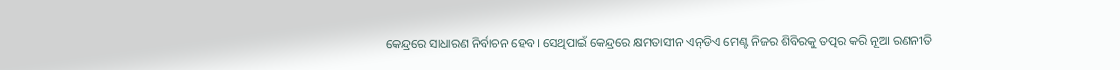କେନ୍ଦ୍ରରେ ସାଧାରଣ ନିର୍ବାଚନ ହେବ। ସେଥିପାଇଁ କେନ୍ଦ୍ରରେ କ୍ଷମତାସୀନ ଏନ୍‌‌ଡିଏ ମେଣ୍ଟ ନିଜର ଶିବିରକୁ ତତ୍ପର କରି ନୂଆ ରଣନୀତି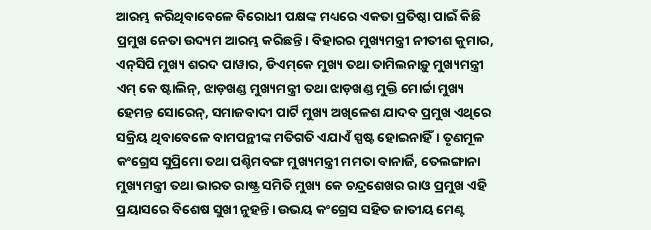ଆରମ୍ଭ କରିଥିବାବେଳେ ବିରୋଧୀ ପକ୍ଷଙ୍କ ମଧ୍ୟରେ ଏକତା ପ୍ରତିଷ୍ଠା ପାଇଁ କିଛି ପ୍ରମୁଖ ନେତା ଉଦ୍ୟମ ଆରମ୍ଭ କରିଛନ୍ତି। ବିହାରର ମୁଖ୍ୟମନ୍ତ୍ରୀ ନୀତୀଶ କୁମାର, ଏନ୍‌‌ସିପି ମୁଖ୍ୟ ଶରଦ ପାୱାର, ଡିଏମ୍‌‌କେ ମୁଖ୍ୟ ତଥା ତାମିଲନାଡ଼ୁ ମୁଖ୍ୟମନ୍ତ୍ରୀ ଏମ୍‌‌ କେ ଷ୍ଟାଲିନ୍‌‌, ଝାଡ଼ଖଣ୍ଡ ମୁଖ୍ୟମନ୍ତ୍ରୀ ତଥା ଝାଡ଼ଖଣ୍ଡ ମୁକ୍ତି ମୋର୍ଚ୍ଚା ମୁଖ୍ୟ ହେମନ୍ତ ସୋରେନ୍‌‌, ସମାଜବାଦୀ ପାର୍ଟି ମୁଖ୍ୟ ଅଖିଳେଶ ଯାଦବ ପ୍ରମୁଖ ଏଥିରେ ସକ୍ରିୟ ଥିବାବେଳେ ବାମପନ୍ଥୀଙ୍କ ମତିଗତି ଏଯାଏଁ ସ୍ପଷ୍ଟ ହୋଇନାହିଁ। ତୃଣମୂଳ କଂଗ୍ରେସ ସୁପ୍ରିମୋ ତଥା ପଶ୍ଚିମବଙ୍ଗ ମୁଖ୍ୟମନ୍ତ୍ରୀ ମମତା ବାନାର୍ଜି, ତେଲଙ୍ଗାନା ମୁଖ୍ୟମନ୍ତ୍ରୀ ତଥା ଭାରତ ରାଷ୍ଟ୍ର ସମିତି ମୁଖ୍ୟ କେ ଚନ୍ଦ୍ରଶେଖର ରାଓ ପ୍ରମୁଖ ଏହି ପ୍ରୟାସରେ ବିଶେଷ ସୁଖୀ ନୁହନ୍ତି। ଉଭୟ କଂଗ୍ରେସ ସହିତ ଜାତୀୟ ମେଣ୍ଟ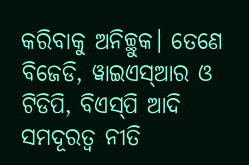କରିବାକୁ ଅନିଚ୍ଛୁକ। ତେଣେ ବିଜେଡି, ୱାଇଏସ୍‌‌ଆର ଓ ଟିଡିପି, ବିଏସ୍‌‌ପି ଆଦି ସମଦୂରତ୍ୱ ନୀତି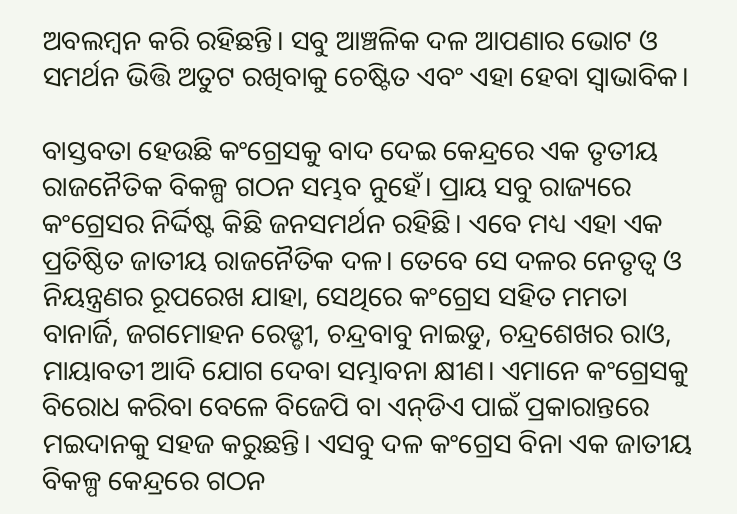ଅବଲମ୍ବନ କରି ରହିଛନ୍ତି। ସବୁ ଆଞ୍ଚଳିକ ଦଳ ଆପଣାର ଭୋଟ ଓ ସମର୍ଥନ ଭିତ୍ତି ଅତୁଟ ରଖିବାକୁ ଚେଷ୍ଟିତ ଏବଂ ଏହା ହେବା ସ୍ୱାଭାବିକ।

ବାସ୍ତବତା ହେଉଛି କଂଗ୍ରେସକୁ ବାଦ ଦେଇ କେନ୍ଦ୍ରରେ ଏକ ତୃତୀୟ ରାଜନୈତିକ ବିକଳ୍ପ ଗଠନ ସମ୍ଭବ ନୁହେଁ। ପ୍ରାୟ ସବୁ ରାଜ୍ୟରେ କଂଗ୍ରେସର ନିର୍ଦ୍ଦିଷ୍ଟ କିଛି ଜନସମର୍ଥନ ରହିଛି। ଏବେ ମଧ୍ୟ ଏହା ଏକ ପ୍ରତିଷ୍ଠିତ ଜାତୀୟ ରାଜନୈତିକ ଦଳ। ତେବେ ସେ ଦଳର ନେତୃତ୍ୱ ଓ ନିୟନ୍ତ୍ରଣର ରୂପରେଖ ଯାହା, ସେଥିରେ କଂଗ୍ରେସ ସହିତ ମମତା ବାନାର୍ଜି, ଜଗମୋହନ ରେଡ୍ଡୀ, ଚନ୍ଦ୍ରବାବୁ ନାଇଡୁ, ଚନ୍ଦ୍ରଶେଖର ରାଓ, ମାୟାବତୀ ଆଦି ଯୋଗ ଦେବା ସମ୍ଭାବନା କ୍ଷୀଣ। ଏମାନେ କଂଗ୍ରେସକୁ ବିରୋଧ କରିବା ବେଳେ ବିଜେପି ବା ଏନ୍‌‌ଡିଏ ପାଇଁ ପ୍ରକାରାନ୍ତରେ ମଇଦାନକୁ ସହଜ କରୁଛନ୍ତି। ଏସବୁ ଦଳ କଂଗ୍ରେସ ବିନା ଏକ ଜାତୀୟ ବିକଳ୍ପ କେନ୍ଦ୍ରରେ ଗଠନ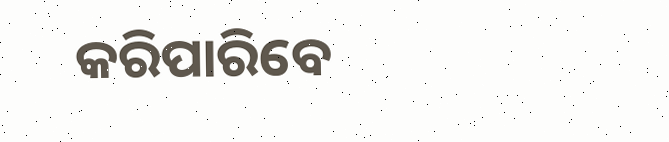କରିପାରିବେ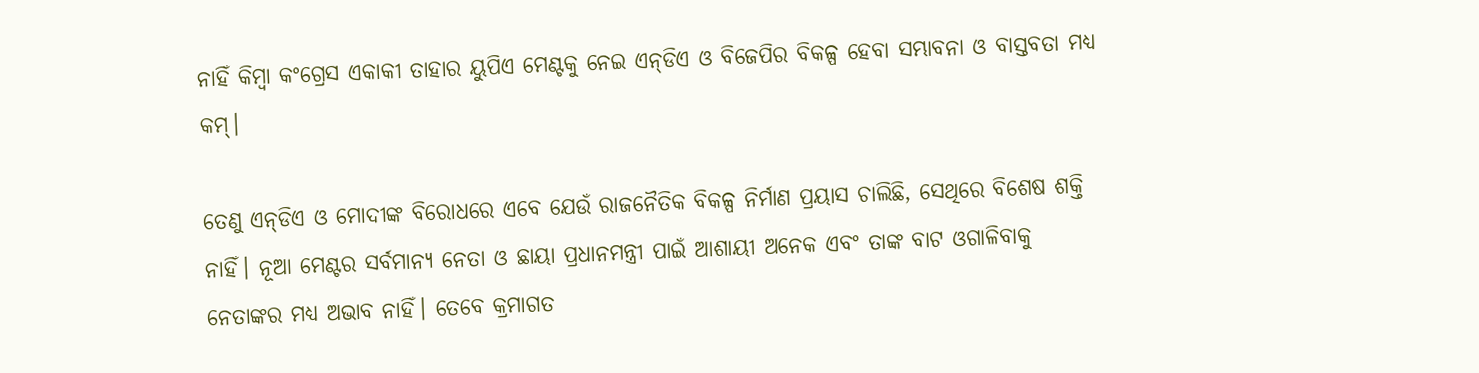ନାହିଁ କିମ୍ବା କଂଗ୍ରେସ ଏକାକୀ ତାହାର ୟୁପିଏ ମେଣ୍ଟକୁ ନେଇ ଏନ୍‌‌ଡିଏ ଓ ବିଜେପିର ବିକଳ୍ପ ହେବା ସମ୍ଭାବନା ଓ ବାସ୍ତବତା ମଧ୍ୟ କମ୍‌‌।

ତେଣୁ ଏନ୍‌‌ଡିଏ ଓ ମୋଦୀଙ୍କ ବିରୋଧରେ ଏବେ ଯେଉଁ ରାଜନୈତିକ ବିକଳ୍ପ ନିର୍ମାଣ ପ୍ରୟାସ ଚାଲିଛି, ସେଥିରେ ବିଶେଷ ଶକ୍ତି ନାହିଁ। ନୂଆ ମେଣ୍ଟର ସର୍ବମାନ୍ୟ ନେତା ଓ ଛାୟା ପ୍ରଧାନମନ୍ତ୍ରୀ ପାଇଁ ଆଶାୟୀ ଅନେକ ଏବଂ ତାଙ୍କ ବାଟ ଓଗାଳିବାକୁ ନେତାଙ୍କର ମଧ୍ୟ ଅଭାବ ନାହିଁ। ତେବେ କ୍ରମାଗତ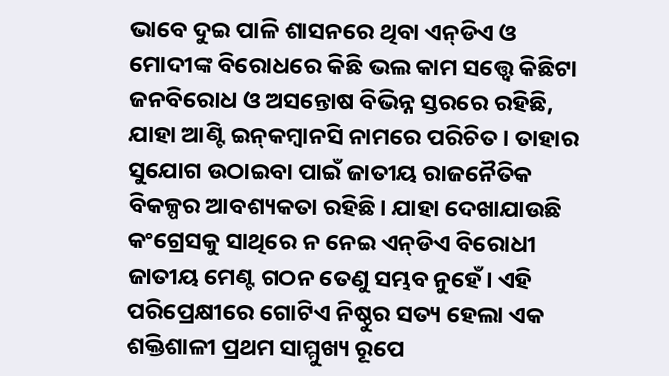ଭାବେ ଦୁଇ ପାଳି ଶାସନରେ ଥିବା ଏନ୍‌‌ଡିଏ ଓ ମୋଦୀଙ୍କ ବିରୋଧରେ କିଛି ଭଲ କାମ ସତ୍ତ୍ବେ କିଛିଟା ଜନବିରୋଧ ଓ ଅସନ୍ତୋଷ ବିଭିନ୍ନ ସ୍ତରରେ ରହିଛି, ଯାହା ଆଣ୍ଟି ଇନ୍‌‌କମ୍ବାନସି ନାମରେ ପରିଚିତ। ତାହାର ସୁଯୋଗ ଉଠାଇବା ପାଇଁ ଜାତୀୟ ରାଜନୈତିକ ବିକଳ୍ପର ଆବଶ୍ୟକତା ରହିଛି। ଯାହା ଦେଖାଯାଉଛି କଂଗ୍ରେସକୁ ସାଥିରେ ନ ନେଇ ଏନ୍‌‌ଡିଏ ବିରୋଧୀ ଜାତୀୟ ମେଣ୍ଟ ଗଠନ ତେଣୁ ସମ୍ଭବ ନୁହେଁ। ଏହି ପରିପ୍ରେକ୍ଷୀରେ ଗୋଟିଏ ନିଷ୍ଠୁର ସତ୍ୟ ହେଲା ଏକ ଶକ୍ତିଶାଳୀ ପ୍ରଥମ ସାମ୍ମୁଖ୍ୟ ରୂପେ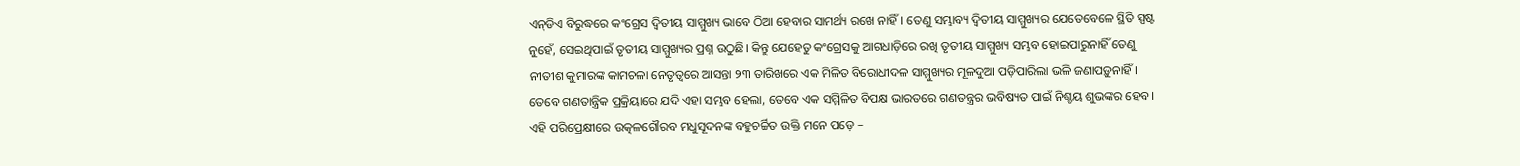ଏନ୍‌‌ଡିଏ ବିରୁଦ୍ଧରେ କଂଗ୍ରେସ ଦ୍ୱିତୀୟ ସାମ୍ମୁଖ୍ୟ ଭାବେ ଠିଆ ହେବାର ସାମର୍ଥ୍ୟ ରଖେ ନାହିଁ। ତେଣୁ ସମ୍ଭାବ୍ୟ ଦ୍ୱିତୀୟ ସାମ୍ମୁଖ୍ୟର ଯେତେବେଳେ ସ୍ଥିତି ସ୍ପଷ୍ଟ ନୁହେଁ, ସେଇଥିପାଇଁ ତୃତୀୟ ସାମ୍ମୁଖ୍ୟର ପ୍ରଶ୍ନ ଉଠୁଛି। କିନ୍ତୁ ଯେହେତୁ କଂଗ୍ରେସକୁ ଆଗଧାଡ଼ିରେ ରଖି ତୃତୀୟ ସାମ୍ମୁଖ୍ୟ ସମ୍ଭବ ହୋଇପାରୁନାହିଁ ତେଣୁ ନୀତୀଶ କୁମାରଙ୍କ କାମଚଳା ନେତୃତ୍ୱରେ ଆସନ୍ତା ୨୩ ତାରିଖରେ ଏକ ମିଳିତ ବିରୋଧୀଦଳ ସାମ୍ମୁଖ୍ୟର ମୂଳଦୁଆ ପଡ଼ିପାରିଲା ଭଳି ଜଣାପଡ଼ୁନାହିଁ। ତେବେ ଗଣତାନ୍ତ୍ରିକ ପ୍ରକ୍ରିୟାରେ ଯଦି ଏହା ସମ୍ଭବ ହେଲା, ତେବେ ଏକ ସମ୍ମିଳିତ ବିପକ୍ଷ ଭାରତରେ ଗଣତନ୍ତ୍ରର ଭବିଷ୍ୟତ ପାଇଁ ନିଶ୍ଚୟ ଶୁଭଙ୍କର ହେବ। ଏହି ପରିପ୍ରେକ୍ଷୀରେ ଉତ୍କଳଗୌରବ ମଧୁସୂଦନଙ୍କ ବହୁଚର୍ଚ୍ଚିତ ଉକ୍ତି ମନେ ପଡ଼େ –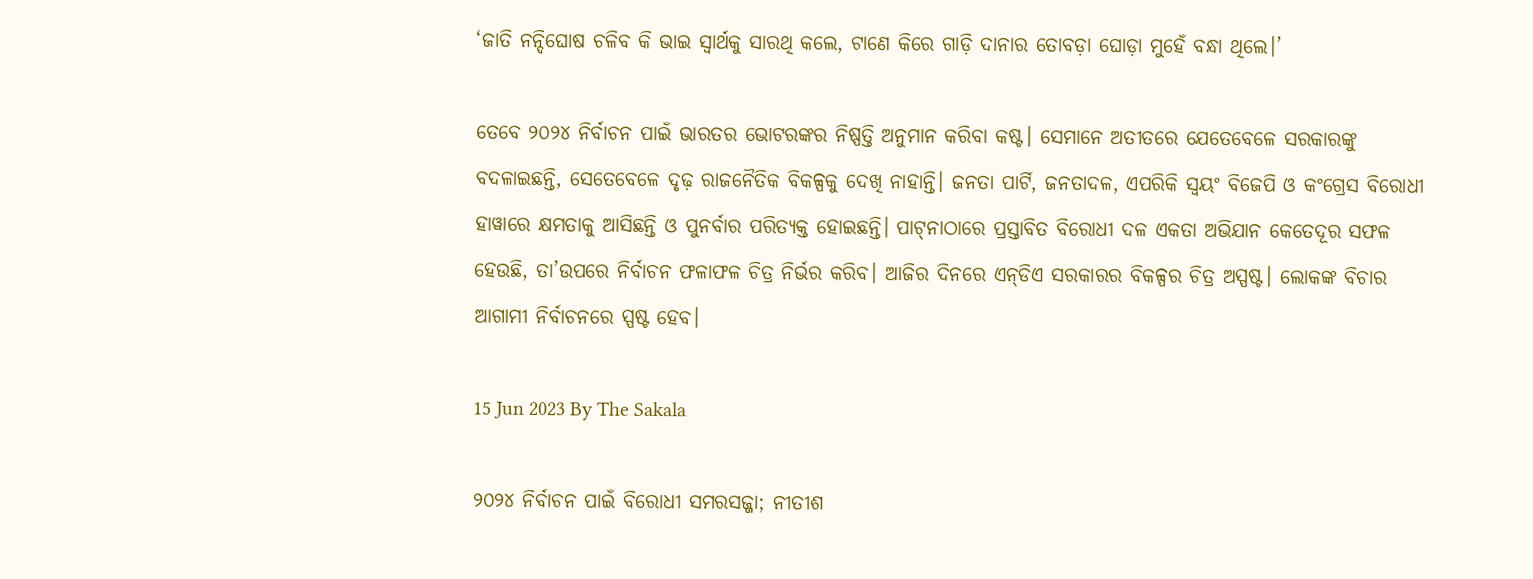‘ଜାତି ନନ୍ଦିଘୋଷ ଚଳିବ କି ଭାଇ ସ୍ୱାର୍ଥକୁ ସାରଥି କଲେ, ଟାଣେ କିରେ ଗାଡ଼ି ଦାନାର ତୋବଡ଼ା ଘୋଡ଼ା ମୁହେଁ ବନ୍ଧା ଥିଲେ।’

ତେବେ ୨୦୨୪ ନିର୍ବାଚନ ପାଇଁ ଭାରତର ଭୋଟରଙ୍କର ନିଷ୍ପତ୍ତି ଅନୁମାନ କରିବା କଷ୍ଟ। ସେମାନେ ଅତୀତରେ ଯେତେବେଳେ ସରକାରଙ୍କୁ ବଦଳାଇଛନ୍ତି, ସେତେବେଳେ ଦୃଢ଼ ରାଜନୈତିକ ବିକଳ୍ପକୁ ଦେଖି ନାହାନ୍ତି। ଜନତା ପାର୍ଟି, ଜନତାଦଳ, ଏପରିକି ସ୍ୱୟଂ ବିଜେପି ଓ କଂଗ୍ରେସ ବିରୋଧୀ ହାୱାରେ କ୍ଷମତାକୁ ଆସିଛନ୍ତି ଓ ପୁନର୍ବାର ପରିତ୍ୟକ୍ତ ହୋଇଛନ୍ତି। ପାଟ୍‌‌ନାଠାରେ ପ୍ରସ୍ତାବିତ ବିରୋଧୀ ଦଳ ଏକତା ଅଭିଯାନ କେତେଦୂର ସଫଳ ହେଉଛି, ତା’ଉପରେ ନିର୍ବାଚନ ଫଳାଫଳ ଚିତ୍ର ନିର୍ଭର କରିବ। ଆଜିର ଦିନରେ ଏନ୍‌‌ଡିଏ ସରକାରର ବିକଳ୍ପର ଚିତ୍ର ଅସ୍ପଷ୍ଟ। ଲୋକଙ୍କ ବିଚାର ଆଗାମୀ ନିର୍ବାଚନରେ ସ୍ପଷ୍ଟ ହେବ।

15 Jun 2023 By The Sakala

୨୦୨୪ ନିର୍ବାଚନ ପାଇଁ ବିରୋଧୀ ସମରସଜ୍ଜା; ନୀତୀଶ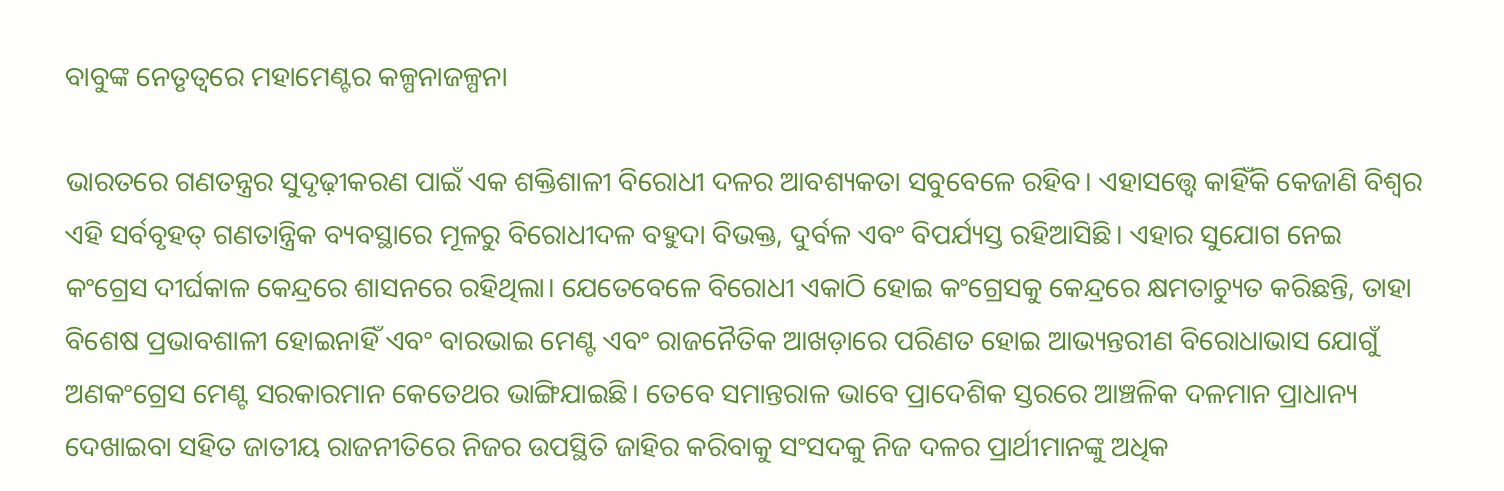ବାବୁଙ୍କ ନେତୃତ୍ୱରେ ମହାମେଣ୍ଟର କଳ୍ପନାଜଳ୍ପନା

ଭାରତରେ ଗଣତନ୍ତ୍ରର ସୁଦୃଢ଼ୀକରଣ ପାଇଁ ଏକ ଶକ୍ତିଶାଳୀ ବିରୋଧୀ ଦଳର ଆବଶ୍ୟକତା ସବୁବେଳେ ରହିବ। ଏହାସତ୍ତ୍ବେ କାହିଁକି କେଜାଣି ବିଶ୍ୱର ଏହି ସର୍ବବୃହତ୍‌‌ ଗଣତାନ୍ତ୍ରିକ ବ୍ୟବସ୍ଥାରେ ମୂଳରୁ ବିରୋଧୀଦଳ ବହୁଦା ବିଭକ୍ତ, ଦୁର୍ବଳ ଏବଂ ବିପର୍ଯ୍ୟସ୍ତ ରହିଆସିଛି। ଏହାର ସୁଯୋଗ ନେଇ କଂଗ୍ରେସ ଦୀର୍ଘକାଳ କେନ୍ଦ୍ରରେ ଶାସନରେ ରହିଥିଲା। ଯେତେବେଳେ ବିରୋଧୀ ଏକାଠି ହୋଇ କଂଗ୍ରେସକୁ କେନ୍ଦ୍ରରେ କ୍ଷମତାଚ୍ୟୁତ କରିଛନ୍ତି, ତାହା ବିଶେଷ ପ୍ରଭାବଶାଳୀ ହୋଇନାହିଁ ଏବଂ ବାରଭାଇ ମେଣ୍ଟ ଏବଂ ରାଜନୈତିକ ଆଖଡ଼ାରେ ପରିଣତ ହୋଇ ଆଭ୍ୟନ୍ତରୀଣ ବିରୋଧାଭାସ ଯୋଗୁଁ ଅଣକଂଗ୍ରେସ ମେଣ୍ଟ ସରକାରମାନ କେତେଥର ଭାଙ୍ଗିଯାଇଛି। ତେବେ ସମାନ୍ତରାଳ ଭାବେ ପ୍ରାଦେଶିକ ସ୍ତରରେ ଆଞ୍ଚଳିକ ଦଳମାନ ପ୍ରାଧାନ୍ୟ ଦେଖାଇବା ସହିତ ଜାତୀୟ ରାଜନୀତିରେ ନିଜର ଉପସ୍ଥିତି ଜାହିର କରିବାକୁ ସଂସଦକୁ ନିଜ ଦଳର ପ୍ରାର୍ଥୀମାନଙ୍କୁ ଅଧିକ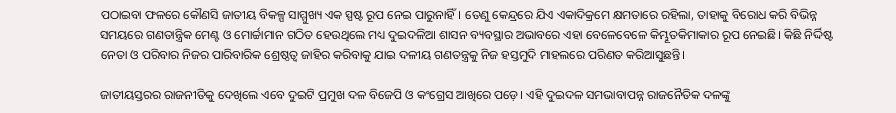ପଠାଇବା ଫଳରେ କୌଣସି ଜାତୀୟ ବିକଳ୍ପ ସାମ୍ମୁଖ୍ୟ ଏକ ସ୍ପଷ୍ଟ ରୂପ ନେଇ ପାରୁନାହିଁ। ତେଣୁ କେନ୍ଦ୍ରରେ ଯିଏ ଏକାଦିକ୍ରମେ କ୍ଷମତାରେ ରହିଲା, ତାହାକୁ ବିରୋଧ କରି ବିଭିନ୍ନ ସମୟରେ ଗଣତାନ୍ତ୍ରିକ ମେଣ୍ଟ ଓ ମୋର୍ଚ୍ଚାମାନ ଗଠିତ ହେଉଥିଲେ ମଧ୍ୟ ଦୁଇଦଳିଆ ଶାସନ ବ୍ୟବସ୍ଥାର ଅଭାବରେ ଏହା ବେଳେବେଳେ କିମ୍ଭୂତକିମାକାର ରୂପ ନେଇଛି। କିଛି ନିର୍ଦ୍ଦିଷ୍ଟ ନେତା ଓ ପରିବାର ନିଜର ପାରିବାରିକ ଶ୍ରେଷ୍ଠତ୍ୱ ଜାହିର କରିବାକୁ ଯାଇ ଦଳୀୟ ଗଣତନ୍ତ୍ରକୁ ନିଜ ହସ୍ତମୁଦି ମାହଲରେ ପରିଣତ କରିଆସୁଛନ୍ତି।

ଜାତୀୟସ୍ତରର ରାଜନୀତିକୁ ଦେଖିଲେ ଏବେ ଦୁଇଟି ପ୍ରମୁଖ ଦଳ ବିଜେପି ଓ କଂଗ୍ରେସ ଆଖିରେ ପଡ଼େ। ଏହି ଦୁଇଦଳ ସମଭାବାପନ୍ନ ରାଜନୈତିକ ଦଳଙ୍କୁ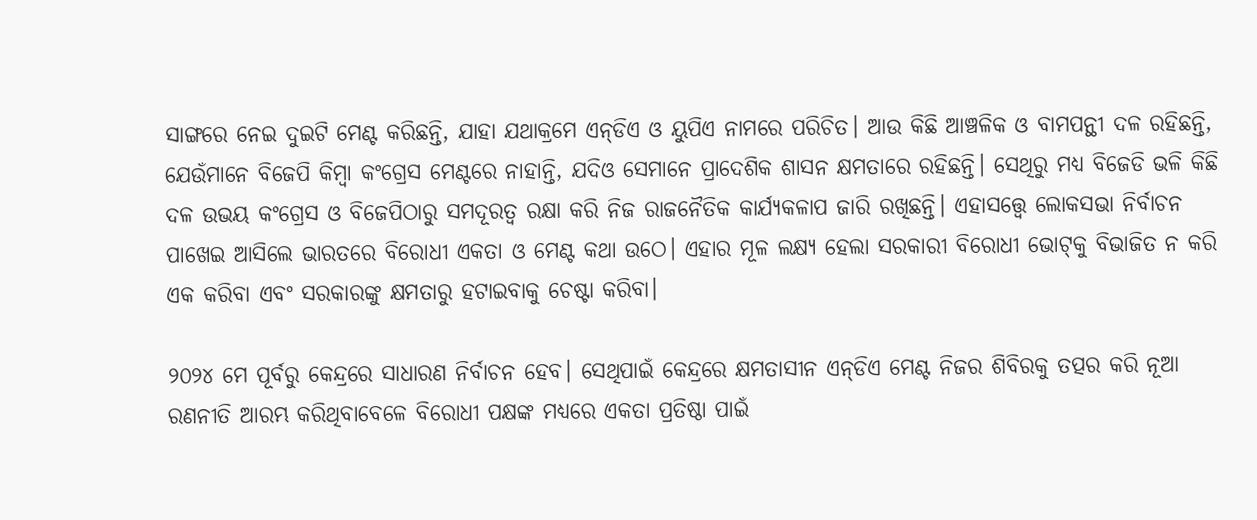ସାଙ୍ଗରେ ନେଇ ଦୁଇଟି ମେଣ୍ଟ କରିଛନ୍ତି, ଯାହା ଯଥାକ୍ରମେ ଏନ୍‌‌ଡିଏ ଓ ୟୁପିଏ ନାମରେ ପରିଚିତ। ଆଉ କିଛି ଆଞ୍ଚଳିକ ଓ ବାମପନ୍ଥୀ ଦଳ ରହିଛନ୍ତି, ଯେଉଁମାନେ ବିଜେପି କିମ୍ବା କଂଗ୍ରେସ ମେଣ୍ଟରେ ନାହାନ୍ତି, ଯଦିଓ ସେମାନେ ପ୍ରାଦେଶିକ ଶାସନ କ୍ଷମତାରେ ରହିଛନ୍ତି। ସେଥିରୁ ମଧ୍ୟ ବିଜେଡି ଭଳି କିଛି ଦଳ ଉଭୟ କଂଗ୍ରେସ ଓ ବିଜେପିଠାରୁ ସମଦୂରତ୍ୱ ରକ୍ଷା କରି ନିଜ ରାଜନୈତିକ କାର୍ଯ୍ୟକଳାପ ଜାରି ରଖିଛନ୍ତି। ଏହାସତ୍ତ୍ବେ ଲୋକସଭା ନିର୍ବାଚନ ପାଖେଇ ଆସିଲେ ଭାରତରେ ବିରୋଧୀ ଏକତା ଓ ମେଣ୍ଟ କଥା ଉଠେ। ଏହାର ମୂଳ ଲକ୍ଷ୍ୟ ହେଲା ସରକାରୀ ବିରୋଧୀ ଭୋଟ୍‌‌କୁ ବିଭାଜିତ ନ କରି ଏକ କରିବା ଏବଂ ସରକାରଙ୍କୁ କ୍ଷମତାରୁ ହଟାଇବାକୁ ଚେଷ୍ଟା କରିବା।

୨୦୨୪ ମେ ପୂର୍ବରୁ କେନ୍ଦ୍ରରେ ସାଧାରଣ ନିର୍ବାଚନ ହେବ। ସେଥିପାଇଁ କେନ୍ଦ୍ରରେ କ୍ଷମତାସୀନ ଏନ୍‌‌ଡିଏ ମେଣ୍ଟ ନିଜର ଶିବିରକୁ ତତ୍ପର କରି ନୂଆ ରଣନୀତି ଆରମ୍ଭ କରିଥିବାବେଳେ ବିରୋଧୀ ପକ୍ଷଙ୍କ ମଧ୍ୟରେ ଏକତା ପ୍ରତିଷ୍ଠା ପାଇଁ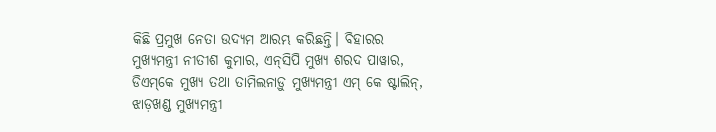କିଛି ପ୍ରମୁଖ ନେତା ଉଦ୍ୟମ ଆରମ୍ଭ କରିଛନ୍ତି। ବିହାରର ମୁଖ୍ୟମନ୍ତ୍ରୀ ନୀତୀଶ କୁମାର, ଏନ୍‌‌ସିପି ମୁଖ୍ୟ ଶରଦ ପାୱାର, ଡିଏମ୍‌‌କେ ମୁଖ୍ୟ ତଥା ତାମିଲନାଡ଼ୁ ମୁଖ୍ୟମନ୍ତ୍ରୀ ଏମ୍‌‌ କେ ଷ୍ଟାଲିନ୍‌‌, ଝାଡ଼ଖଣ୍ଡ ମୁଖ୍ୟମନ୍ତ୍ରୀ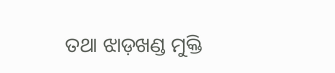ତଥା ଝାଡ଼ଖଣ୍ଡ ମୁକ୍ତି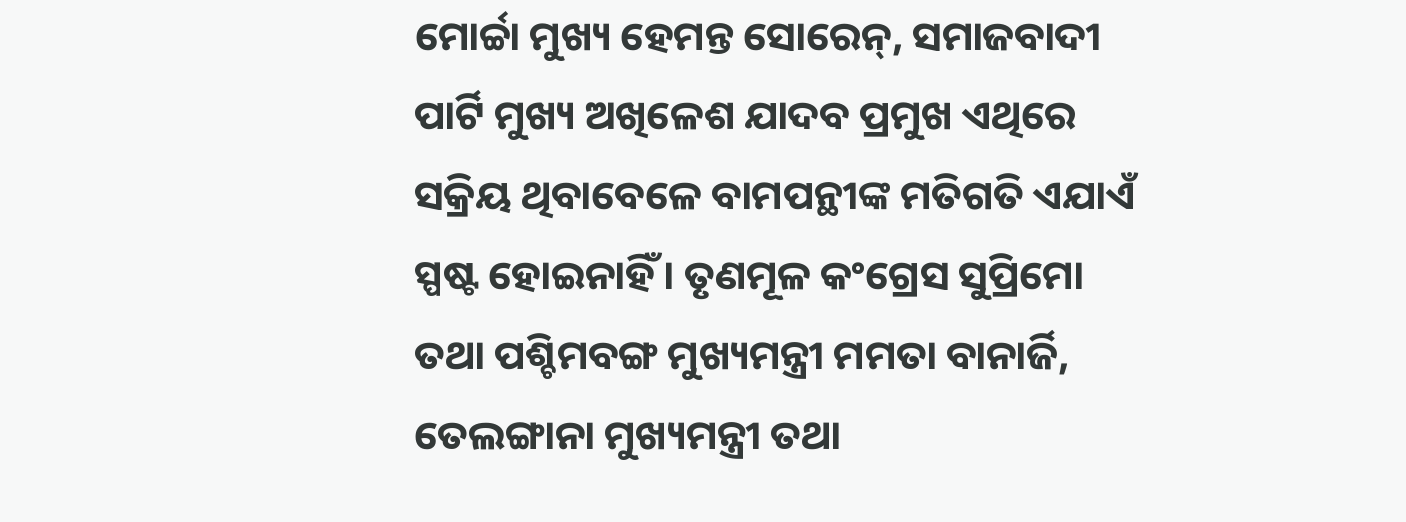ମୋର୍ଚ୍ଚା ମୁଖ୍ୟ ହେମନ୍ତ ସୋରେନ୍‌‌, ସମାଜବାଦୀ ପାର୍ଟି ମୁଖ୍ୟ ଅଖିଳେଶ ଯାଦବ ପ୍ରମୁଖ ଏଥିରେ ସକ୍ରିୟ ଥିବାବେଳେ ବାମପନ୍ଥୀଙ୍କ ମତିଗତି ଏଯାଏଁ ସ୍ପଷ୍ଟ ହୋଇନାହିଁ। ତୃଣମୂଳ କଂଗ୍ରେସ ସୁପ୍ରିମୋ ତଥା ପଶ୍ଚିମବଙ୍ଗ ମୁଖ୍ୟମନ୍ତ୍ରୀ ମମତା ବାନାର୍ଜି, ତେଲଙ୍ଗାନା ମୁଖ୍ୟମନ୍ତ୍ରୀ ତଥା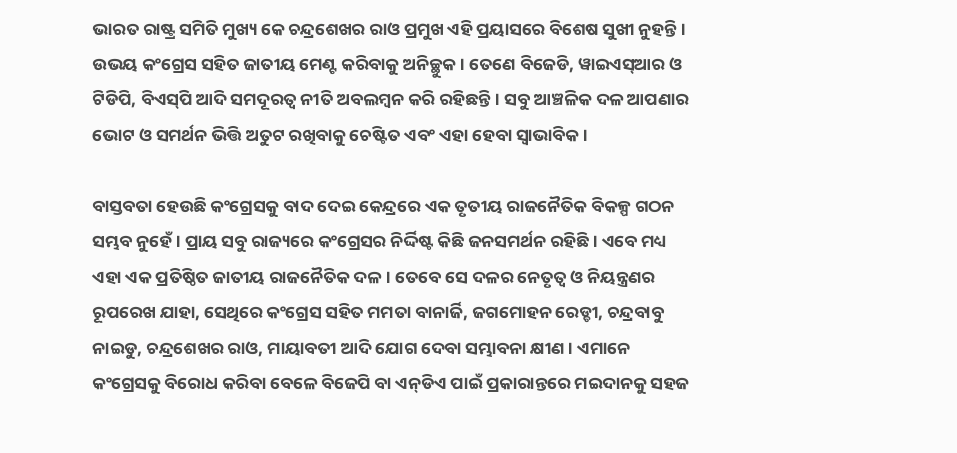ଭାରତ ରାଷ୍ଟ୍ର ସମିତି ମୁଖ୍ୟ କେ ଚନ୍ଦ୍ରଶେଖର ରାଓ ପ୍ରମୁଖ ଏହି ପ୍ରୟାସରେ ବିଶେଷ ସୁଖୀ ନୁହନ୍ତି। ଉଭୟ କଂଗ୍ରେସ ସହିତ ଜାତୀୟ ମେଣ୍ଟ କରିବାକୁ ଅନିଚ୍ଛୁକ। ତେଣେ ବିଜେଡି, ୱାଇଏସ୍‌‌ଆର ଓ ଟିଡିପି, ବିଏସ୍‌‌ପି ଆଦି ସମଦୂରତ୍ୱ ନୀତି ଅବଲମ୍ବନ କରି ରହିଛନ୍ତି। ସବୁ ଆଞ୍ଚଳିକ ଦଳ ଆପଣାର ଭୋଟ ଓ ସମର୍ଥନ ଭିତ୍ତି ଅତୁଟ ରଖିବାକୁ ଚେଷ୍ଟିତ ଏବଂ ଏହା ହେବା ସ୍ୱାଭାବିକ।

ବାସ୍ତବତା ହେଉଛି କଂଗ୍ରେସକୁ ବାଦ ଦେଇ କେନ୍ଦ୍ରରେ ଏକ ତୃତୀୟ ରାଜନୈତିକ ବିକଳ୍ପ ଗଠନ ସମ୍ଭବ ନୁହେଁ। ପ୍ରାୟ ସବୁ ରାଜ୍ୟରେ କଂଗ୍ରେସର ନିର୍ଦ୍ଦିଷ୍ଟ କିଛି ଜନସମର୍ଥନ ରହିଛି। ଏବେ ମଧ୍ୟ ଏହା ଏକ ପ୍ରତିଷ୍ଠିତ ଜାତୀୟ ରାଜନୈତିକ ଦଳ। ତେବେ ସେ ଦଳର ନେତୃତ୍ୱ ଓ ନିୟନ୍ତ୍ରଣର ରୂପରେଖ ଯାହା, ସେଥିରେ କଂଗ୍ରେସ ସହିତ ମମତା ବାନାର୍ଜି, ଜଗମୋହନ ରେଡ୍ଡୀ, ଚନ୍ଦ୍ରବାବୁ ନାଇଡୁ, ଚନ୍ଦ୍ରଶେଖର ରାଓ, ମାୟାବତୀ ଆଦି ଯୋଗ ଦେବା ସମ୍ଭାବନା କ୍ଷୀଣ। ଏମାନେ କଂଗ୍ରେସକୁ ବିରୋଧ କରିବା ବେଳେ ବିଜେପି ବା ଏନ୍‌‌ଡିଏ ପାଇଁ ପ୍ରକାରାନ୍ତରେ ମଇଦାନକୁ ସହଜ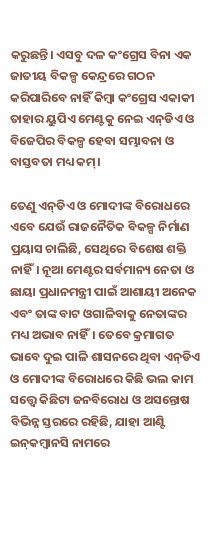କରୁଛନ୍ତି। ଏସବୁ ଦଳ କଂଗ୍ରେସ ବିନା ଏକ ଜାତୀୟ ବିକଳ୍ପ କେନ୍ଦ୍ରରେ ଗଠନ କରିପାରିବେ ନାହିଁ କିମ୍ବା କଂଗ୍ରେସ ଏକାକୀ ତାହାର ୟୁପିଏ ମେଣ୍ଟକୁ ନେଇ ଏନ୍‌‌ଡିଏ ଓ ବିଜେପିର ବିକଳ୍ପ ହେବା ସମ୍ଭାବନା ଓ ବାସ୍ତବତା ମଧ୍ୟ କମ୍‌‌।

ତେଣୁ ଏନ୍‌‌ଡିଏ ଓ ମୋଦୀଙ୍କ ବିରୋଧରେ ଏବେ ଯେଉଁ ରାଜନୈତିକ ବିକଳ୍ପ ନିର୍ମାଣ ପ୍ରୟାସ ଚାଲିଛି, ସେଥିରେ ବିଶେଷ ଶକ୍ତି ନାହିଁ। ନୂଆ ମେଣ୍ଟର ସର୍ବମାନ୍ୟ ନେତା ଓ ଛାୟା ପ୍ରଧାନମନ୍ତ୍ରୀ ପାଇଁ ଆଶାୟୀ ଅନେକ ଏବଂ ତାଙ୍କ ବାଟ ଓଗାଳିବାକୁ ନେତାଙ୍କର ମଧ୍ୟ ଅଭାବ ନାହିଁ। ତେବେ କ୍ରମାଗତ ଭାବେ ଦୁଇ ପାଳି ଶାସନରେ ଥିବା ଏନ୍‌‌ଡିଏ ଓ ମୋଦୀଙ୍କ ବିରୋଧରେ କିଛି ଭଲ କାମ ସତ୍ତ୍ବେ କିଛିଟା ଜନବିରୋଧ ଓ ଅସନ୍ତୋଷ ବିଭିନ୍ନ ସ୍ତରରେ ରହିଛି, ଯାହା ଆଣ୍ଟି ଇନ୍‌‌କମ୍ବାନସି ନାମରେ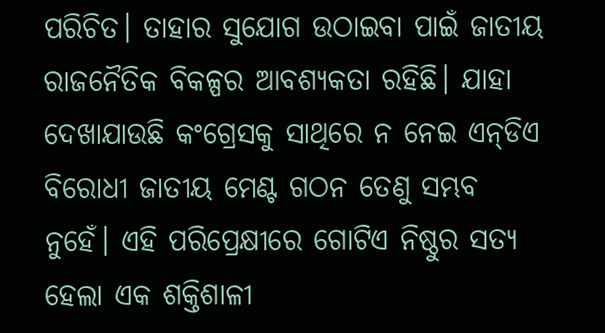ପରିଚିତ। ତାହାର ସୁଯୋଗ ଉଠାଇବା ପାଇଁ ଜାତୀୟ ରାଜନୈତିକ ବିକଳ୍ପର ଆବଶ୍ୟକତା ରହିଛି। ଯାହା ଦେଖାଯାଉଛି କଂଗ୍ରେସକୁ ସାଥିରେ ନ ନେଇ ଏନ୍‌‌ଡିଏ ବିରୋଧୀ ଜାତୀୟ ମେଣ୍ଟ ଗଠନ ତେଣୁ ସମ୍ଭବ ନୁହେଁ। ଏହି ପରିପ୍ରେକ୍ଷୀରେ ଗୋଟିଏ ନିଷ୍ଠୁର ସତ୍ୟ ହେଲା ଏକ ଶକ୍ତିଶାଳୀ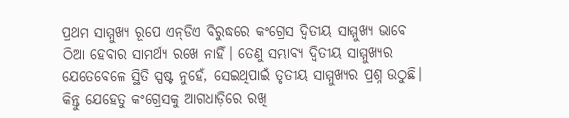ପ୍ରଥମ ସାମ୍ମୁଖ୍ୟ ରୂପେ ଏନ୍‌‌ଡିଏ ବିରୁଦ୍ଧରେ କଂଗ୍ରେସ ଦ୍ୱିତୀୟ ସାମ୍ମୁଖ୍ୟ ଭାବେ ଠିଆ ହେବାର ସାମର୍ଥ୍ୟ ରଖେ ନାହିଁ। ତେଣୁ ସମ୍ଭାବ୍ୟ ଦ୍ୱିତୀୟ ସାମ୍ମୁଖ୍ୟର ଯେତେବେଳେ ସ୍ଥିତି ସ୍ପଷ୍ଟ ନୁହେଁ, ସେଇଥିପାଇଁ ତୃତୀୟ ସାମ୍ମୁଖ୍ୟର ପ୍ରଶ୍ନ ଉଠୁଛି। କିନ୍ତୁ ଯେହେତୁ କଂଗ୍ରେସକୁ ଆଗଧାଡ଼ିରେ ରଖି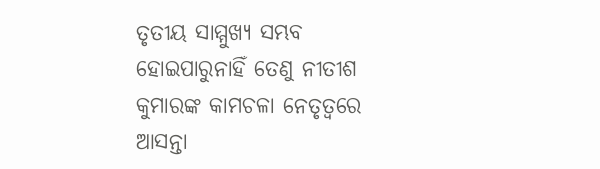ତୃତୀୟ ସାମ୍ମୁଖ୍ୟ ସମ୍ଭବ ହୋଇପାରୁନାହିଁ ତେଣୁ ନୀତୀଶ କୁମାରଙ୍କ କାମଚଳା ନେତୃତ୍ୱରେ ଆସନ୍ତା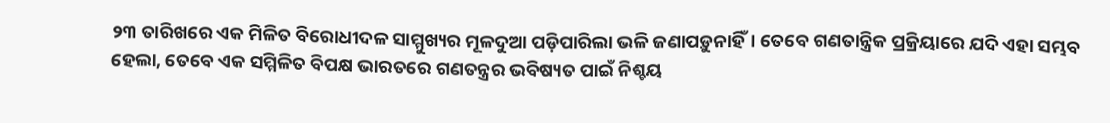୨୩ ତାରିଖରେ ଏକ ମିଳିତ ବିରୋଧୀଦଳ ସାମ୍ମୁଖ୍ୟର ମୂଳଦୁଆ ପଡ଼ିପାରିଲା ଭଳି ଜଣାପଡ଼ୁନାହିଁ। ତେବେ ଗଣତାନ୍ତ୍ରିକ ପ୍ରକ୍ରିୟାରେ ଯଦି ଏହା ସମ୍ଭବ ହେଲା, ତେବେ ଏକ ସମ୍ମିଳିତ ବିପକ୍ଷ ଭାରତରେ ଗଣତନ୍ତ୍ରର ଭବିଷ୍ୟତ ପାଇଁ ନିଶ୍ଚୟ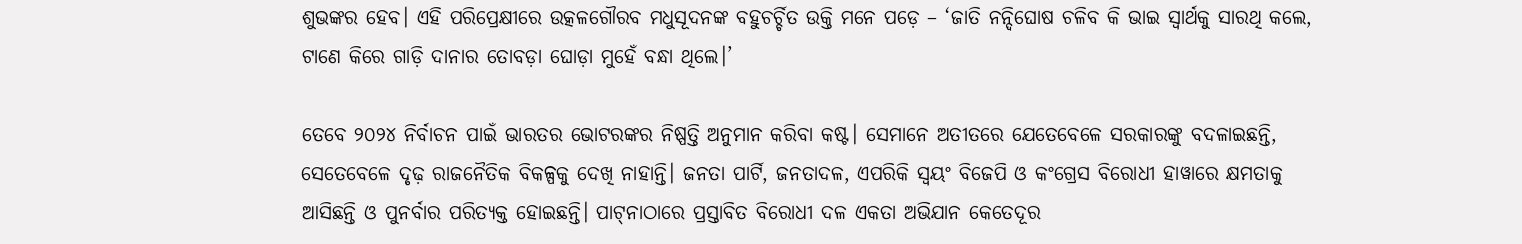ଶୁଭଙ୍କର ହେବ। ଏହି ପରିପ୍ରେକ୍ଷୀରେ ଉତ୍କଳଗୌରବ ମଧୁସୂଦନଙ୍କ ବହୁଚର୍ଚ୍ଚିତ ଉକ୍ତି ମନେ ପଡ଼େ – ‘ଜାତି ନନ୍ଦିଘୋଷ ଚଳିବ କି ଭାଇ ସ୍ୱାର୍ଥକୁ ସାରଥି କଲେ, ଟାଣେ କିରେ ଗାଡ଼ି ଦାନାର ତୋବଡ଼ା ଘୋଡ଼ା ମୁହେଁ ବନ୍ଧା ଥିଲେ।’

ତେବେ ୨୦୨୪ ନିର୍ବାଚନ ପାଇଁ ଭାରତର ଭୋଟରଙ୍କର ନିଷ୍ପତ୍ତି ଅନୁମାନ କରିବା କଷ୍ଟ। ସେମାନେ ଅତୀତରେ ଯେତେବେଳେ ସରକାରଙ୍କୁ ବଦଳାଇଛନ୍ତି, ସେତେବେଳେ ଦୃଢ଼ ରାଜନୈତିକ ବିକଳ୍ପକୁ ଦେଖି ନାହାନ୍ତି। ଜନତା ପାର୍ଟି, ଜନତାଦଳ, ଏପରିକି ସ୍ୱୟଂ ବିଜେପି ଓ କଂଗ୍ରେସ ବିରୋଧୀ ହାୱାରେ କ୍ଷମତାକୁ ଆସିଛନ୍ତି ଓ ପୁନର୍ବାର ପରିତ୍ୟକ୍ତ ହୋଇଛନ୍ତି। ପାଟ୍‌‌ନାଠାରେ ପ୍ରସ୍ତାବିତ ବିରୋଧୀ ଦଳ ଏକତା ଅଭିଯାନ କେତେଦୂର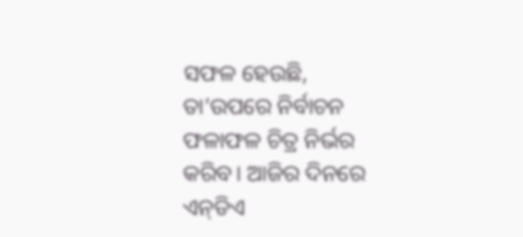ସଫଳ ହେଉଛି, ତା’ଉପରେ ନିର୍ବାଚନ ଫଳାଫଳ ଚିତ୍ର ନିର୍ଭର କରିବ। ଆଜିର ଦିନରେ ଏନ୍‌‌ଡିଏ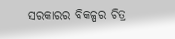ସରକାରର ବିକଳ୍ପର ଚିତ୍ର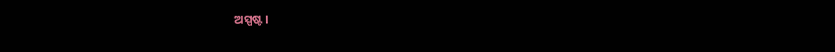ଅସ୍ପଷ୍ଟ।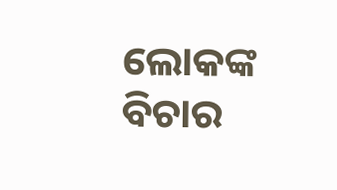ଲୋକଙ୍କ ବିଚାର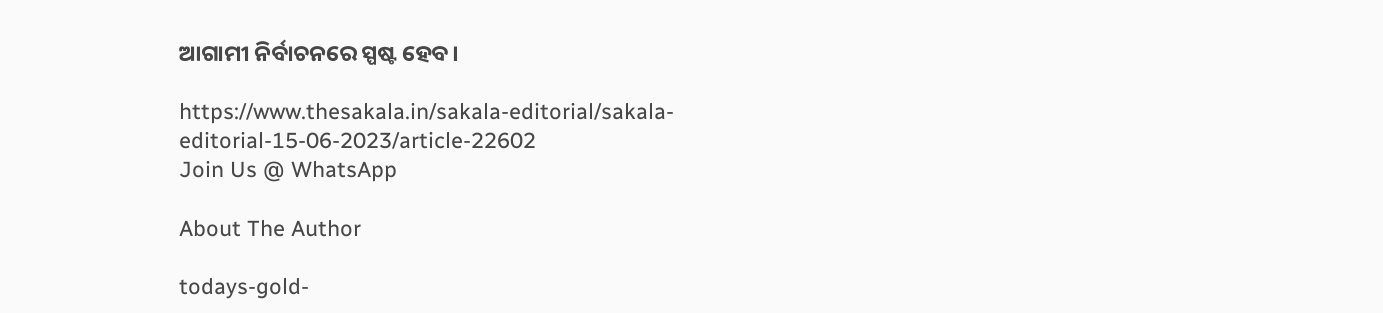ଆଗାମୀ ନିର୍ବାଚନରେ ସ୍ପଷ୍ଟ ହେବ।

https://www.thesakala.in/sakala-editorial/sakala-editorial-15-06-2023/article-22602
Join Us @ WhatsApp

About The Author

todays-gold-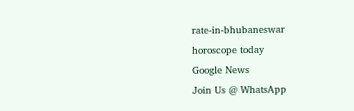rate-in-bhubaneswar
horoscope today
Google News
Join Us @ WhatsApp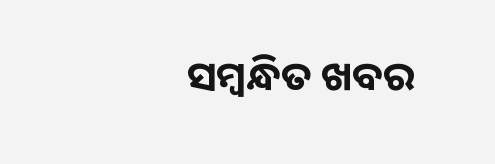ସମ୍ବନ୍ଧିତ ଖବର